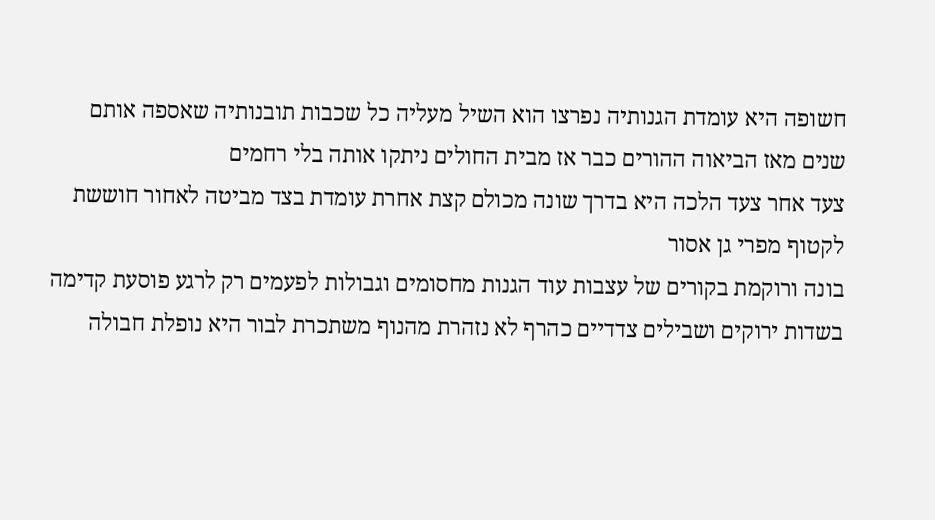חשופה היא עומדת הגנותיה נפרצו הוא השיל מעליה כל שכבות תובנותיה שאספה אותם שנים מאז הביאוה ההורים כבר אז מבית החולים ניתקו אותה בלי רחמים
צעד אחר צעד הלכה היא בדרך שונה מכולם קצת אחרת עומדת בצד מביטה לאחור חוששת לקטוף מפרי גן אסור
בונה ורוקמת בקורים של עצבות עוד הגנות מחסומים וגבולות לפעמים רק לרגע פוסעת קדימה בשדות ירוקים ושבילים צדדיים כהרף לא נזהרת מהנוף משתכרת לבור היא נופלת חבולה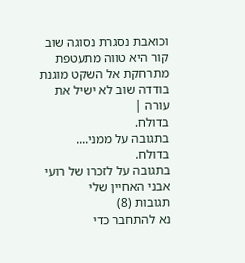וכואבת נסגרת נסוגה שוב קור היא טווה מתעטפת מתרחקת אל השקט מוגנת בודדה שוב לא ישיל את עורה |
בדולח.
בתגובה על ממני....
בדולח.
בתגובה על לזכרו של רועי אבני האחיין שלי
תגובות (8)
נא להתחבר כדי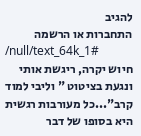להגיב
התחברות או הרשמה
/null/text_64k_1#
חיוש יקרה, ריגשת אותי ונגעת בציטוט " וליבי למוד קרב"...כל מעורבות רגשית היא בסופו של דבר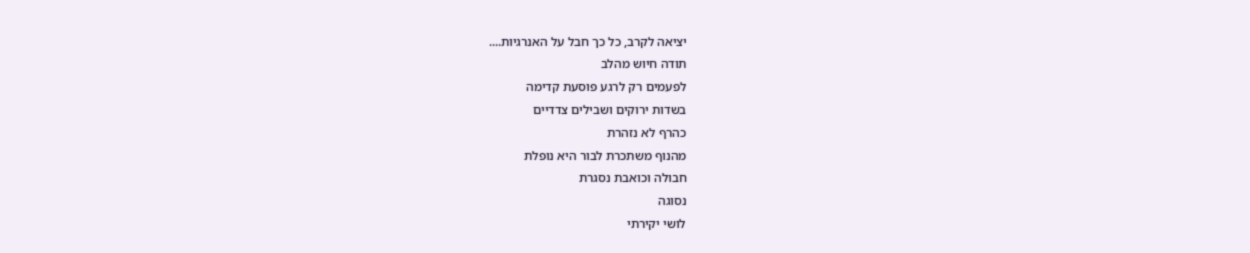יציאה לקרב, כל כך חבל על האנרגיות....
תודה חיוש מהלב
לפעמים רק לרגע פוסעת קדימה
בשדות ירוקים ושבילים צדדיים
כהרף לא נזהרת
מהנוף משתכרת לבור היא נופלת
חבולה וכואבת נסגרת
נסוגה
לושי יקירתי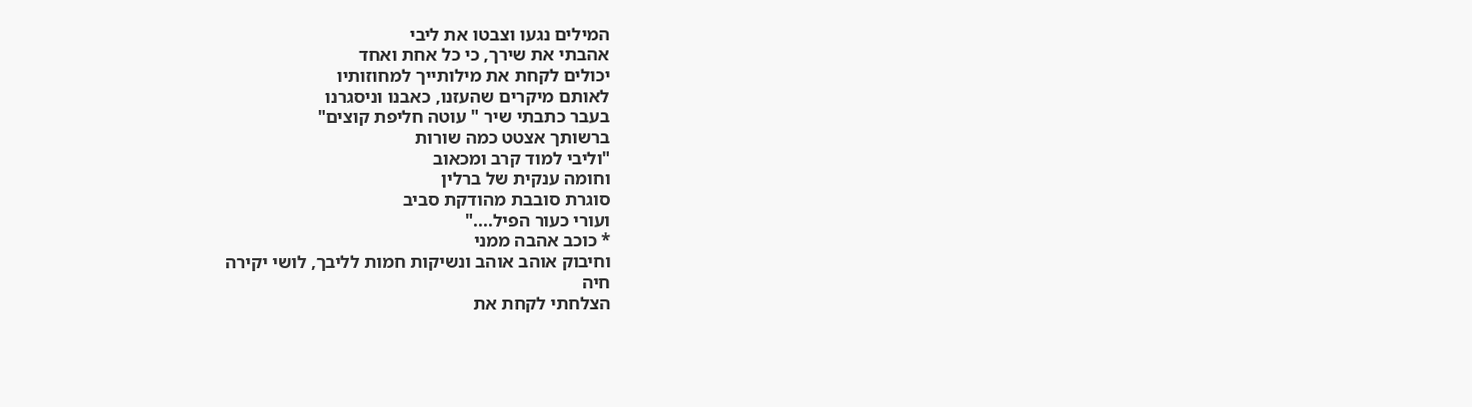המילים נגעו וצבטו את ליבי
אהבתי את שירך, כי כל אחת ואחד
יכולים לקחת את מילותייך למחוזותיו
לאותם מיקרים שהעזנו, כאבנו וניסגרנו
בעבר כתבתי שיר " עוטה חליפת קוצים"
ברשותך אצטט כמה שורות
"וליבי למוד קרב ומכאוב
וחומה ענקית של ברלין
סוגרת סובבת מהודקת סביב
ועורי כעור הפיל...."
* כוכב אהבה ממני
וחיבוק אוהב אוהב ונשיקות חמות לליבך, לושי יקירה
חיה
הצלחתי לקחת את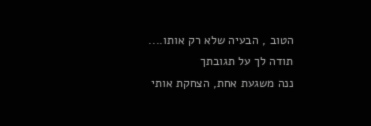הטוב , הבעיה שלא רק אותו....
תודה לך על תגובתך
ננה משגעת אחת, הצחקת אותי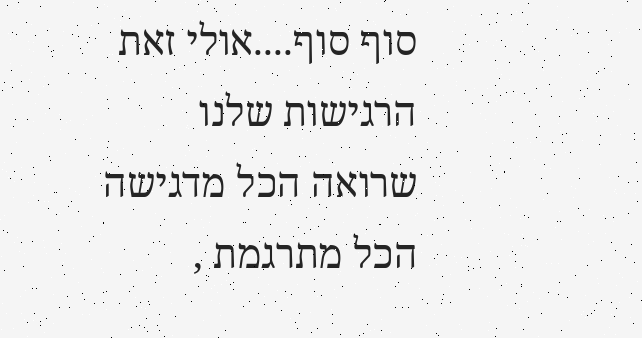סוף סוף....אולי זאת הרגישות שלנו שרואה הכל מדגישה הכל מתרגמת ,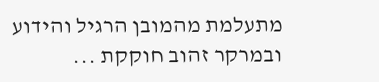מתעלמת מהמובן הרגיל והידוע ובמרקר זהוב חוקקת ...